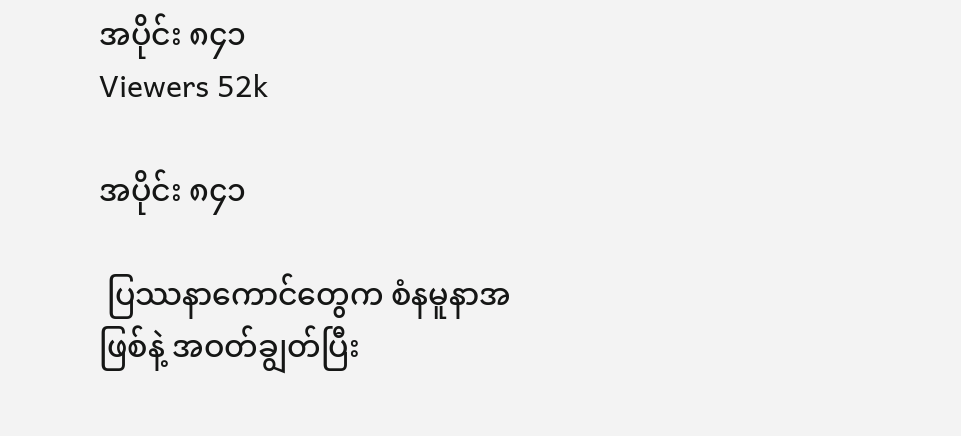အပိုင်း ၈၄၁
Viewers 52k

အပိုင်း ၈၄၁

 ပြဿနာကောင်တွေက စံနမူနာအဖြစ်နဲ့ အဝတ်ချွတ်ပြီး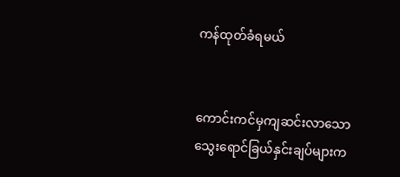ကန်ထုတ်ခံရမယ်


ကောင်းကင်မှကျဆင်းလာသောသွေးရောင်ခြယ်နှင်းချပ်များက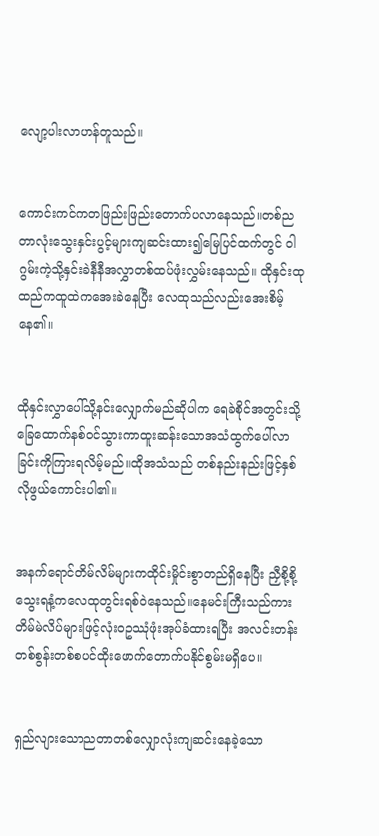လျော့ပါးလာဟန်တူသည်။


ကောင်းကင်ကတဖြည်းဖြည်းတောက်ပလာနေသည်။တစ်ညတာလုံးသွေးနှင်းပွင့်များကျဆင်းထား၍မြေပြင်ထက်တွင် ဝါဂွမ်းကဲ့သို့နှင်းခဲနီနီအလွှာတစ်ထပ်ဖုံးလွှမ်းနေသည်။ ထိုနှင်းထုထည်ကထူထဲကအေးခဲနေပြီး လေထုသည်လည်းအေးစိမ့်နေ၏။


ထိုနှင်းလွှာပေါ်သို့နင်းလျှောက်မည်ဆိုပါက ရေခဲစိုင်အတွင်းသို့ခြေထောက်နစ်ဝင်သွားကာထူးဆန်းသောအသံထွက်ပေါ်လာခြင်းကိုကြားရလိမ့်မည်။ထိုအသံသည် တစ်နည်းနည်းဖြင့်နှစ်လိုဖွယ်ကောင်းပါ၏။


အနက်ရောင်တိမ်လိမ်များကထိုင်းမှိုင်းစွာတည်ရှိနေပြီး ညှီစို့စို့သွေးရနံ့ကလေထုတွင်းရစ်ဝဲနေသည်။နေမင်းကြီးသည်ကား တိမ်မဲလိပ်များဖြင့်လုံးဝဥဿုံဖုံးအုပ်ခံထားရပြီး အလင်းတန်းတစ်စွန်းတစ်စပင်ထိုးဖောက်တောက်ပနိုင်စွမ်းမရှိပေ။


ရှည်လျားသောညတာတစ်လျှောလုံးကျဆင်းနေခဲ့သော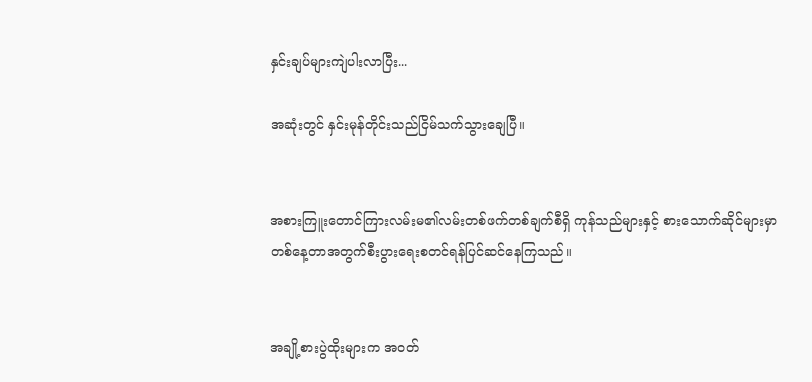နှင်းချပ်များကျဲပါးလာပြီး...

အဆုံးတွင် နှင်းမုန်တိုင်းသည်ငြိမ်သက်သွားချေပြီ။


အစားကြူးတောင်ကြားလမ်းမ၏လမ်းတစ်ဖက်တစ်ချက်စီရှိ ကုန်သည်များနှင့် စားသောက်ဆိုင်များမှာ တစ်နေ့တာအတွက်စီးပွားရေးစတင်ရန်ပြင်ဆင်နေကြသည်။


အချို့စားပွဲထိုးများက အဝတ်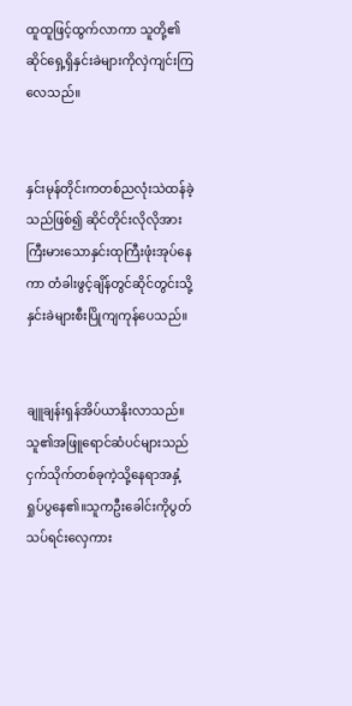ထူထူဖြင့်ထွက်လာကာ သူတို့၏ဆိုင်ရှေ့ရှိနှင်းခဲများကိုလှဲကျင်းကြလေသည်။


နှင်းမုန်တိုင်းကတစ်ညလုံးသဲထန်ခဲ့သည်ဖြစ်၍ ဆိုင်တိုင်းလိုလိုအားကြီးမားသောနှင်းထုကြီးဖုံးအုပ်နေကာ တံခါးဖွင့်ချိန်တွင်ဆိုင်တွင်းသို့နှင်းခဲများစီးပြိုကျကုန်ပေသည်။


ချူချန်းရှန်အိပ်ယာနိုးလာသည်။ သူ၏အဖြူရောင်ဆံပင်များသည်ငှက်သိုက်တစ်ခုကဲ့သို့နေရာအနှံ့ရှုပ်ပွနေ၏။သူကဦးခေါင်းကိုပွတ်သပ်ရင်းလှေကား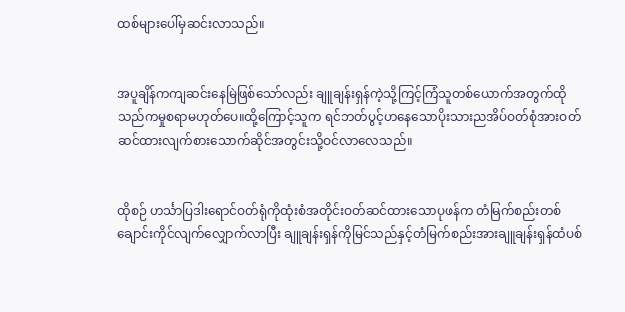ထစ်များပေါ်မှဆင်းလာသည်။


အပူချိန်ကကျဆင်းနေမြဲဖြစ်သော်လည်း ချူချန်းရှန်ကဲ့သို့ကြင့်ကြံသူတစ်ယောက်အတွက်ထိုသည်ကမှုစရာမဟုတ်ပေ။ထို့ကြောင့်သူက ရင်ဘတ်ပွင့်ဟနေသောပိုးသားညအိပ်ဝတ်စုံအားဝတ်ဆင်ထားလျက်စားသောက်ဆိုင်အတွင်းသို့ဝင်လာလေသည်။


ထိုစဉ် ဟင်္သာပြဒါးရောင်ဝတ်ရုံကိုထုံးစံအတိုင်းဝတ်ဆင်ထားသောပုဖန်က တံမြက်စည်းတစ်ချောင်းကိုင်လျက်လျှောက်လာပြီး ချူချန်းရှန်ကိုမြင်သည်နှင့်တံမြက်စည်းအားချူချန်းရှန်ထံပစ်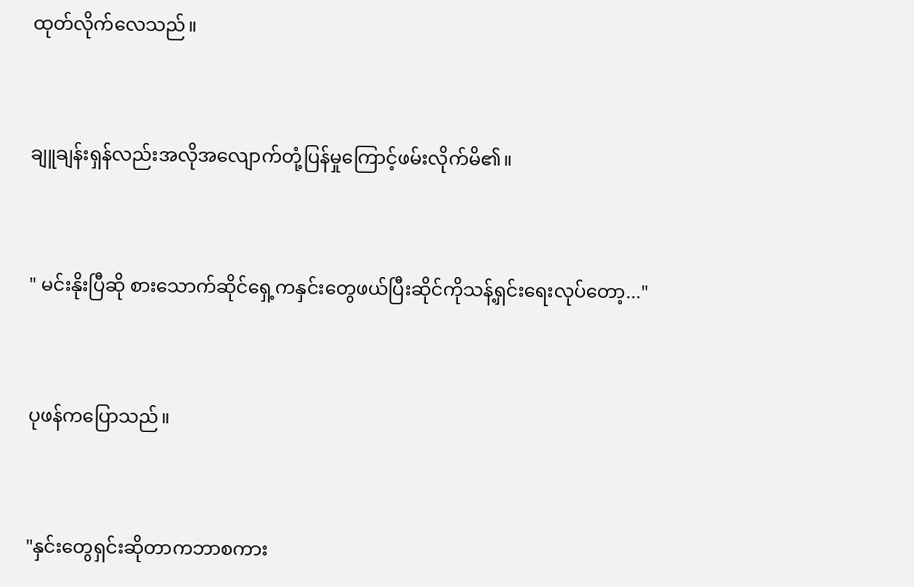ထုတ်လိုက်လေသည်။


ချူချန်းရှန်လည်းအလိုအလျောက်တုံ့ပြန်မှုကြောင့်ဖမ်းလိုက်မိ၏။


" မင်းနိုးပြီဆို စားသောက်ဆိုင်ရှေ့ကနှင်းတွေဖယ်ပြီးဆိုင်ကိုသန့်ရှင်းရေးလုပ်တော့..."


ပုဖန်ကပြောသည်။


"နှင်းတွေရှင်းဆိုတာကဘာစကား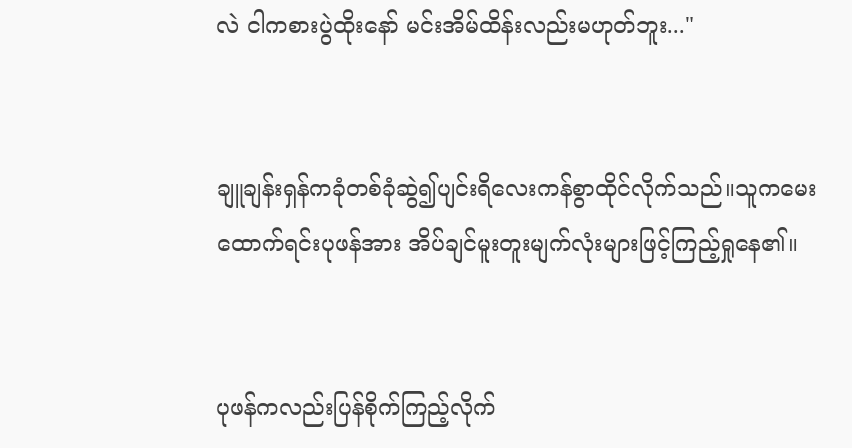လဲ ငါကစားပွဲထိုးနော် မင်းအိမ်ထိန်းလည်းမဟုတ်ဘူး..."


ချူချန်းရှန်ကခုံတစ်ခုံဆွဲ၍ပျင်းရိလေးကန်စွာထိုင်လိုက်သည်။သူကမေးထောက်ရင်းပုဖန်အား အိပ်ချင်မူးတူးမျက်လုံးများဖြင့်ကြည့်ရှုနေ၏။


ပုဖန်ကလည်းပြန်စိုက်ကြည့်လိုက်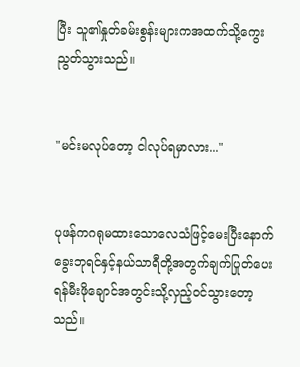ပြီး သူ၏နှုတ်ခမ်းစွန်းများကအထက်သို့ကွေးညွတ်သွားသည်။


"မင်းမလုပ်တော့ ငါလုပ်ရမှာလား..."


ပုဖန်ကဂရုမထားသောလေသံဖြင့်မေးပြီးနောက် ခွေးဘုရင်နှင့်နယ်သာရီတို့အတွက်ချက်ပြုတ်ပေးရန်မီးဖိုချောင်အတွင်းသို့လှည့်ဝင်သွားတော့သည်။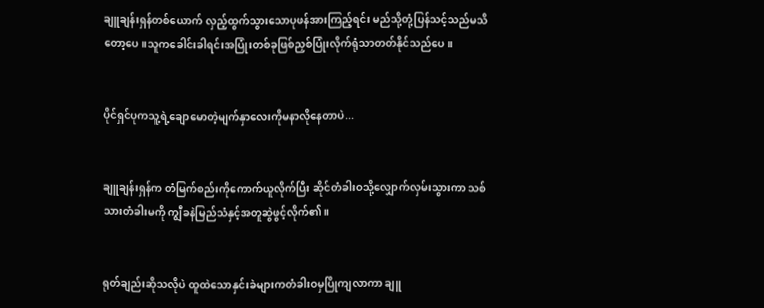ချူချန်းရှန်တစ်ယောက် လှည့်ထွက်သွားသောပုဖန်အားကြည့်ရင်း မည်သို့တုံ့ပြန်သင့်သည်မသိတော့ပေ။သူကခေါင်းခါရင်းအပြုံးတစ်ခုဖြစ်ညှစ်ပြုံးလိုက်ရုံသာတတ်နိုင်သည်ပေ။


ပိုင်ရှင်ပုကသူ့ရဲ့ချောမောတဲ့မျက်နှာလေးကိုမနာလိုနေတာပဲ...


ချူချန်းရှန်က တံမြက်စည်းကိုကောက်ယူလိုက်ပြီး ဆိုင်တံခါးဝသို့လျှောက်လှမ်းသွားကာ သစ်သားတံခါးမကို ကျွီခနဲမြည်သံနှင့်အတူဆွဲဖွင့်လိုက်၏။


ရုတ်ချည်းဆိုသလိုပဲ ထူထဲသောနှင်းခဲများကတံခါးဝမှပြိုကျလာကာ ချူ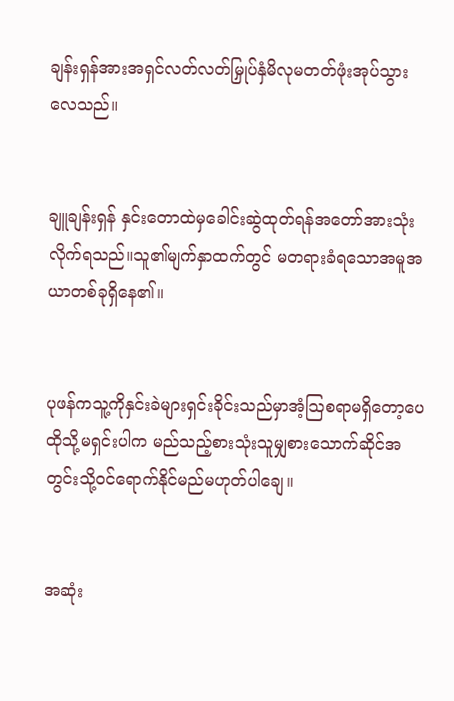ချန်းရှန်အားအရှင်လတ်လတ်မြှုပ်နှံမိလုမတတ်ဖုံးအုပ်သွားလေသည်။


ချူချန်းရှန် နှင်းတောထဲမှခေါင်းဆွဲထုတ်ရန်အတော်အားသုံးလိုက်ရသည်။သူ၏မျက်နှာထက်တွင် မတရားခံရသောအမူအယာတစ်ခုရှိနေ၏။


ပုဖန်ကသူ့ကိုနှင်းခဲများရှင်းခိုင်းသည်မှာအံ့သြစရာမရှိတော့ပေ ထိုသို့မရှင်းပါက မည်သည့်စားသုံးသူမျှစားသောက်ဆိုင်အတွင်းသို့ဝင်ရောက်နိုင်မည်မဟုတ်ပါချေ။


အဆုံး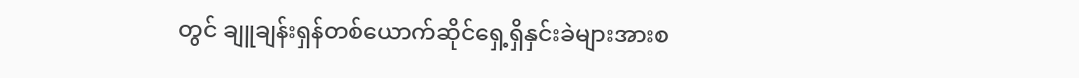တွင် ချူချန်းရှန်တစ်ယောက်ဆိုင်ရှေ့ရှိနှင်းခဲများအားစ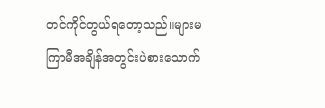တင်ကိုင်တွယ်ရတော့သည်။များမကြာမီအချိန်အတွင်းပဲစားသောက်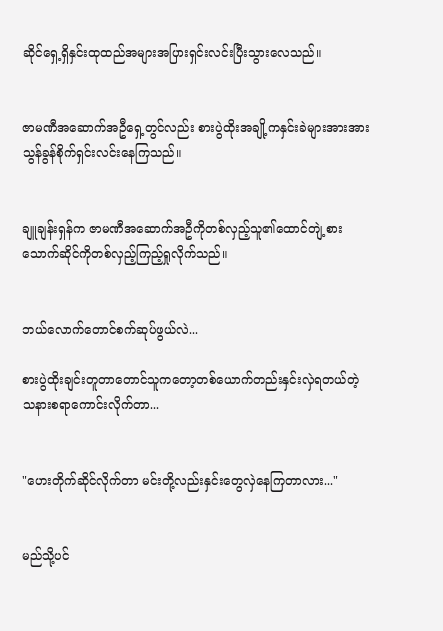ဆိုင်ရှေ့ရှိနှင်းထုထည်အများအပြားရှင်းလင်းပြီးသွားလေသည်။


ဇာမဏီအဆောက်အဦရှေ့တွင်လည်း စားပွဲထိုးအချို့ကနှင်းခဲများအားအားသွန်ခွန်စိုက်ရှင်းလင်းနေကြသည်။


ချူချန်းရှန်က ဇာမဏီအဆောက်အဦကိုတစ်လှည့်သူ၏ထောင်တျဲ့စားသောက်ဆိုင်ကိုတစ်လှည့်ကြည့်ရှုလိုက်သည်။


ဘယ်လောက်တောင်စက်ဆုပ်ဖွယ်လဲ...

စားပွဲထိုးချင်းတူတာတောင်သူကတော့တစ်ယောက်တည်းနှင်းလှဲရတယ်တဲ့ သနားစရာကောင်းလိုက်တာ...


"ဟေးတိုက်ဆိုင်လိုက်တာ မင်းတို့လည်းနှင်းတွေလှဲနေကြတာလား..."


မည်သို့ပင်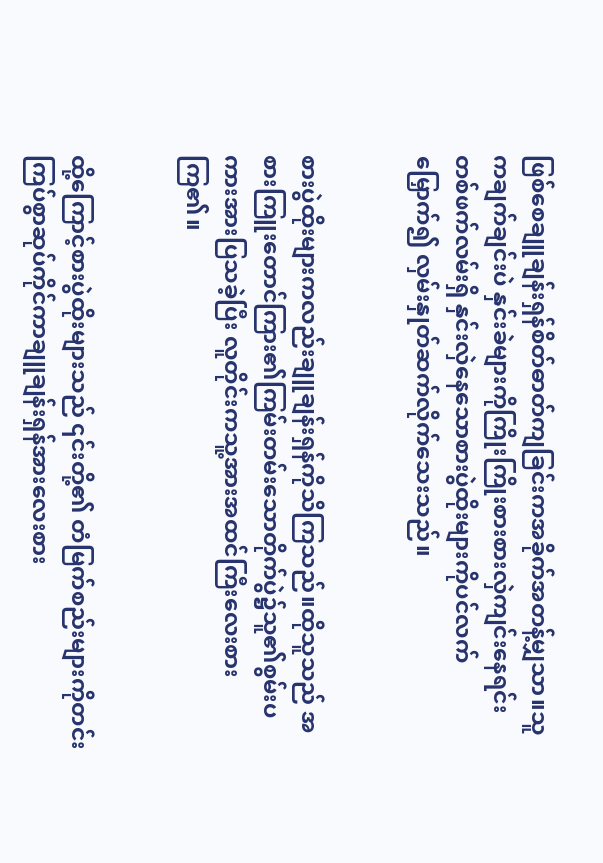ဖြစ်စေချူချန်းရှန်စိတ်ဓာတ်ကျခြင်းကအခိုက်အတန့်မျှသာ။သူကချက်ချင်းပဲ နှင်းခဲများကိုကြိုးကြိုးစားစားလှဲကျင်းနေရင်း တစ်ဖက်လမ်းရှိ နှင်းလှဲနေသောစားပွဲထိုးများကိုပင်လက်မြှောက်၍ လှမ်းနှုတ်ဆက်လိုက်သေးသည်။


စားပွဲထိုးများကလည်းချူချန်းရှန်ကိုသိကြသည်။ထိုသူသည် အစားကြူးတောင်ကြား၏ကြမ်းတမ်းသောတိုက်ပွဲ၌သူ၏စွမ်းပကားအားပြသခဲ့ပြီး လူတိုင်းကသူ့အားအထင်ကြီးလေးစားကြ၏။


ထို့ကြောင့်စားပွဲထိုးများသည် ၎င်းတို့၏ တံမြက်စည်းများကိုတင်းကြပ်စွာဆုပ်ကိုင်ကာချူချန်းရှန်အားလေးစား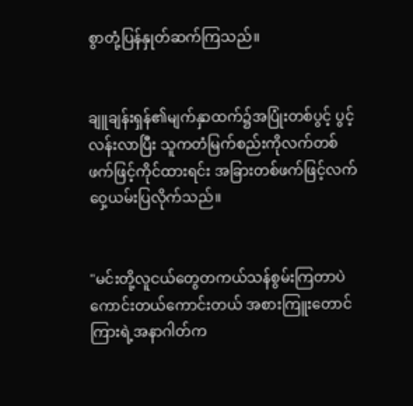စွာတုံ့ပြန်နှုတ်ဆက်ကြသည်။


ချူချန်းရှန်၏မျက်နှာထက်၌အပြုံးတစ်ပွင့် ပွင့်လန်းလာပြီး သူကတံမြက်စည်းကိုလက်တစ်ဖက်ဖြင့်ကိုင်ထားရင်း အခြားတစ်ဖက်ဖြင့်လက်ဝှေ့ယမ်းပြလိုက်သည်။


"မင်းတို့လူငယ်တွေတကယ်သန်စွမ်းကြတာပဲ ကောင်းတယ်ကောင်းတယ် အစားကြူးတောင်ကြားရဲ့အနာဂါတ်က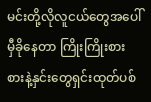မင်းတို့လိုလူငယ်တွေအပေါ်မှီခိုနေတာ ကြိုးကြိုးစားစားနဲ့နှင်းတွေရှင်းထုတ်ပစ်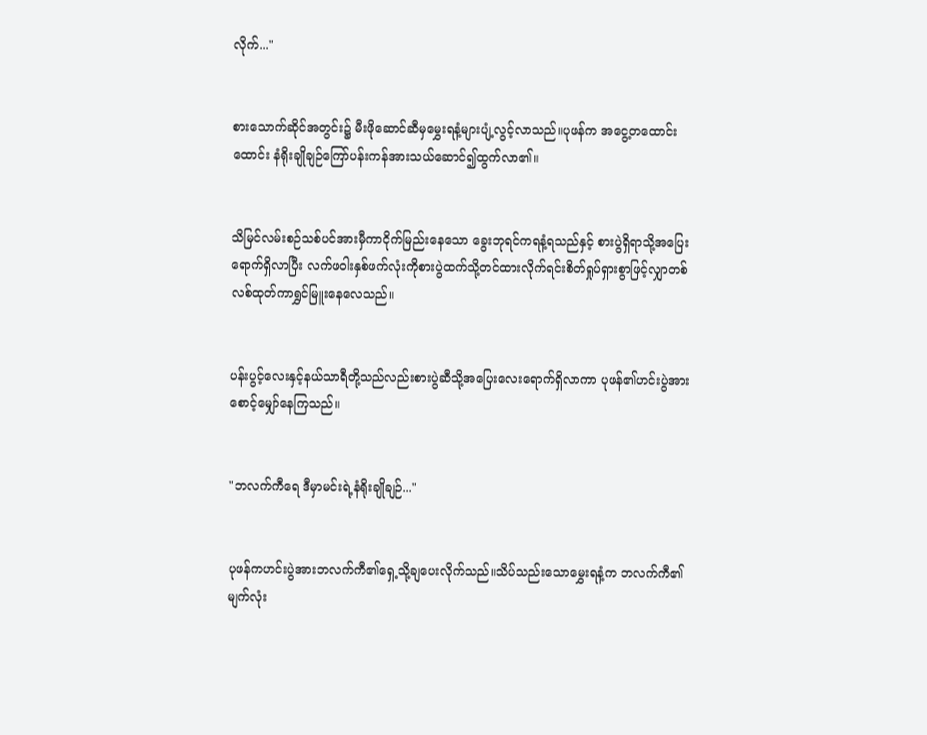လိုက်..."


စားသောက်ဆိုင်အတွင်း၌ မီးဖိုဆောင်ဆီမှမွှေးရနံ့များပျံ့လွင့်လာသည်။ပုဖန်က အငွေ့တထောင်းထောင်း နံရိုးချိုချဉ်ကြော်ပန်းကန်အားသယ်ဆောင်၍ထွက်လာ၏။


သိမြင်လမ်းစဉ်သစ်ပင်အားမှီကာငိုက်မြည်းနေသော ခွေးဘုရင်ကရနံ့ရသည်နှင့် စားပွဲရှိရာသို့အပြေးရောက်ရှိလာပြီး လက်ဖဝါးနှစ်ဖက်လုံးကိုစားပွဲထက်သို့တင်ထားလိုက်ရင်းစိတ်ရှုပ်ရှားစွာဖြင့်လျှာတစ်လစ်ထုတ်ကာရွှင်မြူးနေလေသည်။


ပန်းပွင့်လေးနှင့်နယ်သာရီတို့သည်လည်းစားပွဲဆီသို့အပြေးလေးရောက်ရှိလာကာ ပုဖန်၏ဟင်းပွဲအားစောင့်မျှော်နေကြသည်။


"ဘလက်ကီရေ ဒီမှာမင်းရဲ့နံရိုးချိုချဉ်..."


ပုဖန်ကဟင်းပွဲအားဘလက်ကီ၏ရှေ့သို့ချပေးလိုက်သည်။သိပ်သည်းသောမွှေးရနံ့က ဘလက်ကီ၏မျက်လုံး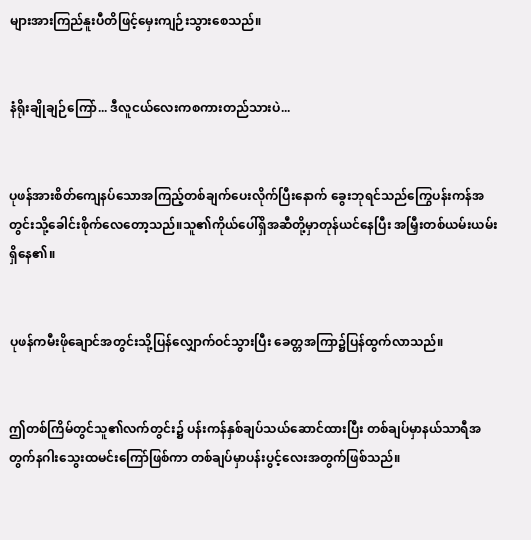များအားကြည်နူးပီတိဖြင့်မှေးကျဉ်းသွားစေသည်။


နံရိုးချိုချဉ်ကြော်... ဒီလူငယ်လေးကစကားတည်သားပဲ...


ပုဖန်အားစိတ်ကျေနပ်သောအကြည့်တစ်ချက်ပေးလိုက်ပြီးနောက် ခွေးဘုရင်သည်ကြွေပန်းကန်အတွင်းသို့ခေါင်းစိုက်လေတော့သည်။သူ၏ကိုယ်ပေါ်ရှိအဆီတို့မှာတုန်ယင်နေပြီး အမြှီးတစ်ယမ်းယမ်းရှိနေ၏။


ပုဖန်ကမီးဖိုချောင်အတွင်းသို့ပြန်လျှောက်ဝင်သွားပြီး ခေတ္တအကြာ၌ပြန်ထွက်လာသည်။


ဤတစ်ကြိမ်တွင်သူ၏လက်တွင်း၌ ပန်းကန်နှစ်ချပ်သယ်ဆောင်ထားပြီး တစ်ချပ်မှာနယ်သာရီအတွက်နဂါးသွေးထမင်းကြော်ဖြစ်ကာ တစ်ချပ်မှာပန်းပွင့်လေးအတွက်ဖြစ်သည်။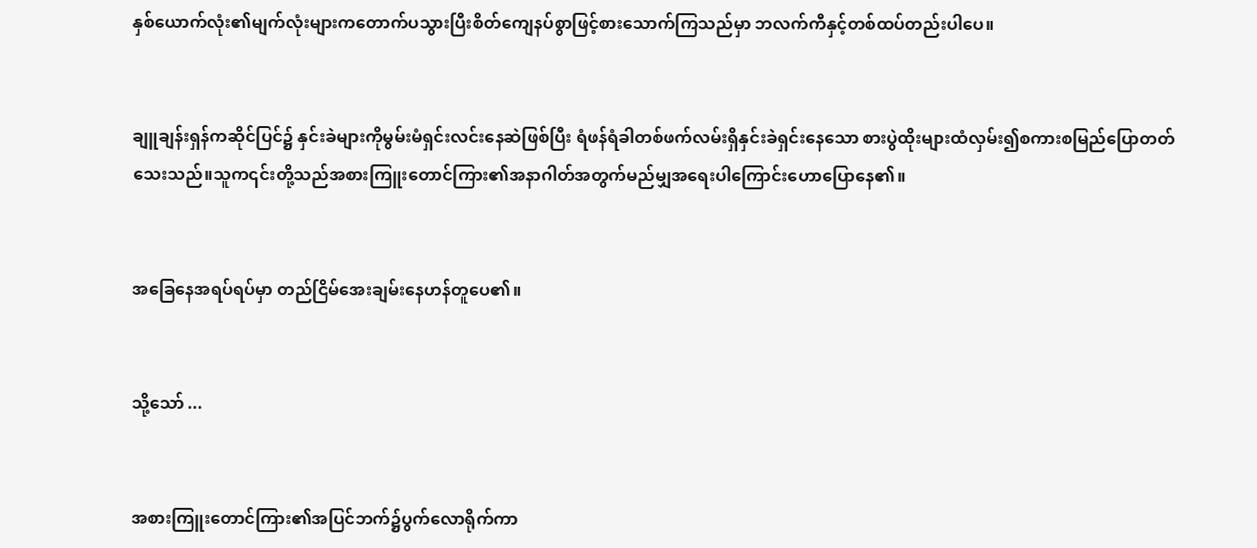နှစ်ယောက်လုံး၏မျက်လုံးများကတောက်ပသွားပြီးစိတ်ကျေနပ်စွာဖြင့်စားသောက်ကြသည်မှာ ဘလက်ကီနှင့်တစ်ထပ်တည်းပါပေ။


ချူချန်းရှန်ကဆိုင်ပြင်၌ နှင်းခဲများကိုမွမ်းမံရှင်းလင်းနေဆဲဖြစ်ပြီး ရံဖန်ရံခါတစ်ဖက်လမ်းရှိနှင်းခဲရှင်းနေသော စားပွဲထိုးများထံလှမ်း၍စကားစမြည်ပြောတတ်သေးသည်။သူက၎င်းတို့သည်အစားကြူးတောင်ကြား၏အနာဂါတ်အတွက်မည်မျှအရေးပါကြောင်းဟောပြောနေ၏။


အခြေနေအရပ်ရပ်မှာ တည်ငြိမ်အေးချမ်းနေဟန်တူပေ၏။


သို့သော် ...


အစားကြူးတောင်ကြား၏အပြင်ဘက်၌ပွက်လောရိုက်ကာ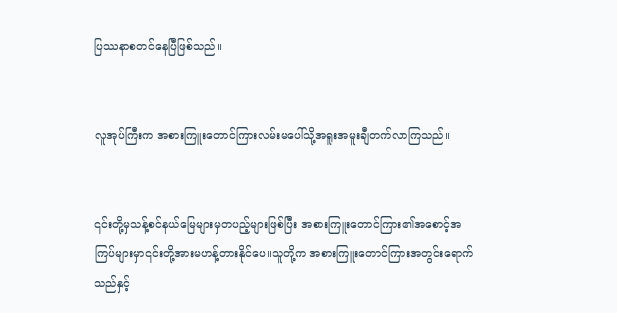ပြဿနာစတင်နေပြီဖြစ်သည်။


လူအုပ်ကြီးက အစားကြူးတောင်ကြားလမ်းမပေါ်သို့အရူးအမူးချီတက်လာကြသည်။


၎င်းတို့မှသန့်စင်နယ်မြေများမှတပည့်များဖြစ်ပြီး အစားကြူးတောင်ကြား၏အစောင့်အကြပ်များမှာ၎င်းတို့အားမဟန့်တားနိုင်ပေ။သူတို့က အစားကြူးတောင်ကြားအတွင်းရောက်သည်နှင့်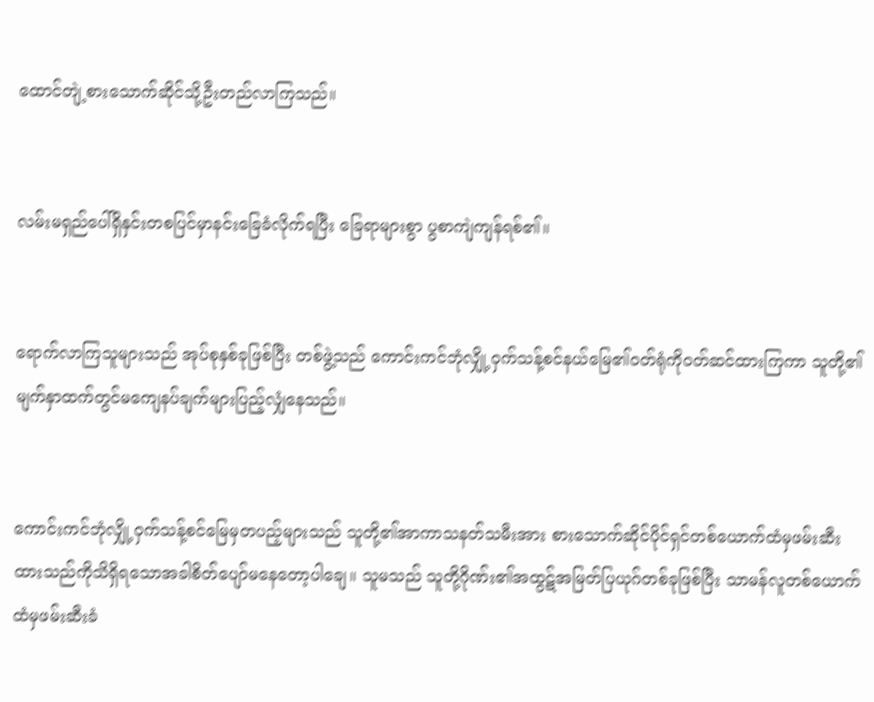ထောင်တျဲ့စားသောက်ဆိုင်သို့ဦးတည်လာကြသည်။


လမ်းမရှည်ပေါ်ရှိနှင်းတစပြင်မှာနင်းခြေခံလိုက်ရပြီး ခြေရာများစွာ ပွစာကျဲကျန်ရစ်၏။


ရောက်လာကြသူများသည် အုပ်စုနှစ်ခုဖြစ်ပြီး တစ်ဖွဲ့သည် ကောင်းကင်ဘုံလျှို့ဝှက်သန့်စင်နယ်မြေ၏ဝတ်ရုံကိုဝတ်ဆင်ထားကြကာ သူတို့၏မျက်နှာထက်တွင်မကျေနပ်ချက်များပြည့်လျှံနေသည်။


ကောင်းကင်ဘုံလျှို့ဝှက်သန့်စင်မြေမှတပည့်များသည် သူတို့၏အာကာသနတ်သမီးအား စားသောက်ဆိုင်ပိုင်ရှင်တစ်ယောက်ထံမှဖမ်းဆီးထားသည်ကိုသိရှိရသောအခါစိတ်ပျော်မနေတော့ပါချေ။ သူမသည် သူတို့ဂိုဏ်း၏အထွဋ်အမြတ်ပြယုဂ်တစ်ခုဖြစ်ပြီး သာမန်လူတစ်ယောက်ထံမှဖမ်းဆီးခံ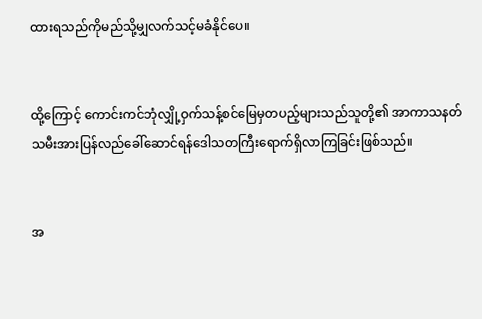ထားရသည်ကိုမည်သို့မျှလက်သင့်မခံနိုင်ပေ။


ထို့ကြောင့် ကောင်းကင်ဘုံလျှို့ဝှက်သန့်စင်မြေမှတပည့်များသည်သူတို့၏ အာကာသနတ်သမီးအားပြန်လည်ခေါ်ဆောင်ရန်ဒေါသတကြီးရောက်ရှိလာကြခြင်းဖြစ်သည်။


အ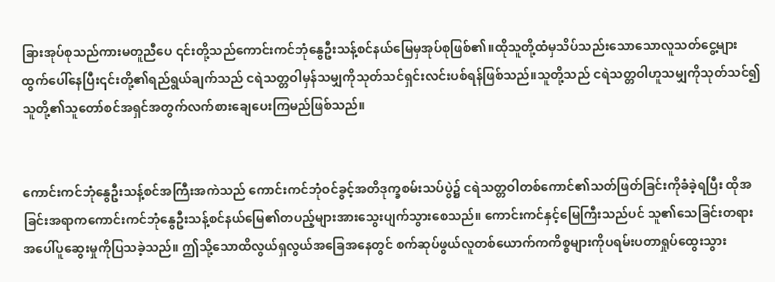ခြားအုပ်စုသည်ကားမတူညီပေ ၎င်းတို့သည်ကောင်းကင်ဘုံနွေဦးသန့်စင်နယ်မြေမှအုပ်စုဖြစ်၏။ထိုသူတို့ထံမှသိပ်သည်းသောသောလူသတ်ငွေ့များထွက်ပေါ်နေပြီး၎င်းတို့၏ရည်ရွယ်ချက်သည် ငရဲသတ္တဝါမှန်သမျှကိုသုတ်သင်ရှင်းလင်းပစ်ရန်ဖြစ်သည်။သူတို့သည် ငရဲသတ္တဝါဟူသမျှကိုသုတ်သင်၍ သူတို့၏သူတော်စင်အရှင်အတွက်လက်စားချေပေးကြမည်ဖြစ်သည်။


ကောင်းကင်ဘုံနွေဦးသန့်စင်အကြီးအကဲသည် ကောင်းကင်ဘုံဝင်ခွင့်အတိဒုက္ခစမ်းသပ်ပွဲ၌ ငရဲသတ္တဝါတစ်ကောင်၏သတ်ဖြတ်ခြင်းကိုခံခဲ့ရပြီး ထိုအခြင်းအရာကကောင်းကင်ဘုံနွေဦးသန့်စင်နယ်မြေ၏တပည့်များအားသွေးပျက်သွားစေသည်။ ကောင်းကင်နှင့်မြေကြီးသည်ပင် သူ၏သေခြင်းတရားအပေါ်ပူဆွေးမှုကိုပြသခဲ့သည်။ ဤသို့သောထိလွယ်ရှလွယ်အခြေအနေတွင် စက်ဆုပ်ဖွယ်လူတစ်ယောက်ကကိစ္စများကိုပရမ်းပတာရှုပ်ထွေးသွား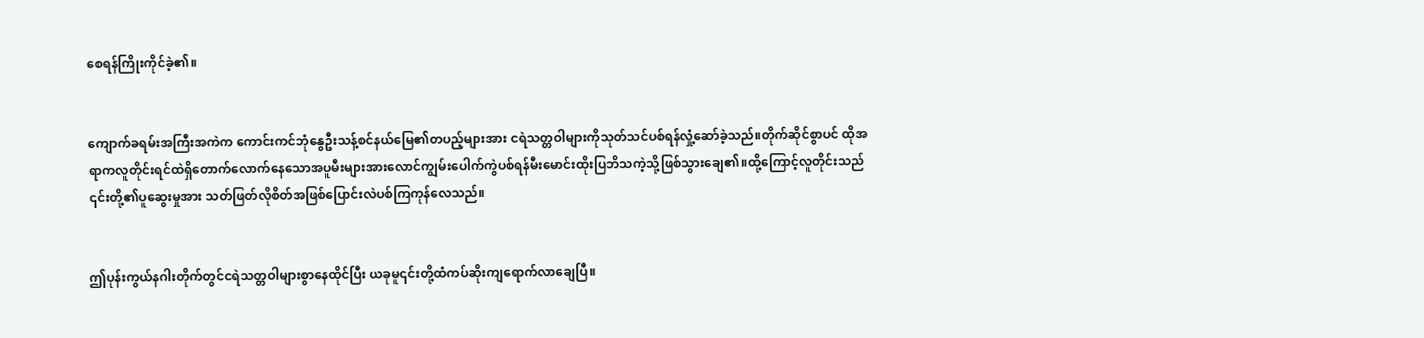စေရန်ကြိုးကိုင်ခဲ့၏။


ကျောက်ခရမ်းအကြီးအကဲက ကောင်းကင်ဘုံနွေဦးသန့်စင်နယ်မြေ၏တပည့်များအား ငရဲသတ္တဝါများကိုသုတ်သင်ပစ်ရန်လှုံ့ဆော်ခဲ့သည်။တိုက်ဆိုင်စွာပင် ထိုအရာကလူတိုင်းရင်ထဲရှိတောက်လောက်နေသောအပူမီးများအားလောင်ကျွမ်းပေါက်ကွဲပစ်ရန်မီးမောင်းထိုးပြဘိသကဲ့သို့ဖြစ်သွားချေ၏။ထို့ကြောင့်လူတိုင်းသည် ၎င်းတို့၏ပူဆွေးမှုအား သတ်ဖြတ်လိုစိတ်အဖြစ်ပြောင်းလဲပစ်ကြကုန်လေသည်။


ဤပုန်းကွယ်နဂါးတိုက်တွင်ငရဲသတ္တဝါများစွာနေထိုင်ပြီး ယခုမူ၎င်းတို့ထံကပ်ဆိုးကျရောက်လာချေပြီ။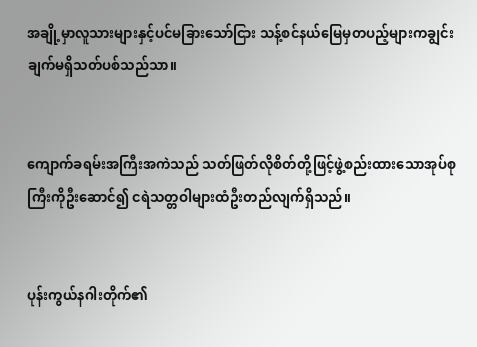အချို့မှာလူသားများနှင့်ပင်မခြားသော်ငြား သန့်စင်နယ်မြေမှတပည့်များကချွင်းချက်မရှိသတ်ပစ်သည်သာ။


ကျောက်ခရမ်းအကြီးအကဲသည် သတ်ဖြတ်လိုစိတ်တို့ဖြင့်ဖွဲ့စည်းထားသောအုပ်စုကြီးကိုဦးဆောင်၍ ငရဲသတ္တဝါများထံဦးတည်လျက်ရှိသည်။


ပုန်းကွယ်နဂါးတိုက်၏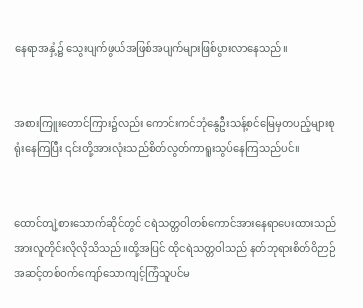နေရာအနှံ့၌ သွေးပျက်ဖွယ်အဖြစ်အပျက်များဖြစ်ပွားလာနေသည်။


အစားကြူးတောင်ကြား၌လည်း ကောင်းကင်ဘုံနွေဦးသန့်စင်မြေမှတပည့်များစုရုံးနေကြပြီး ၎င်းတို့အားလုံးသည်စိတ်လွတ်ကာရူးသွပ်နေကြသည်ပင်။


ထောင်တျဲ့စားသောက်ဆိုင်တွင် ငရဲသတ္တဝါတစ်ကောင်အားနေရာပေးထားသည်အားလူတိုင်းလိုလိုသိသည်။ထို့အပြင် ထိုငရဲသတ္တဝါသည် နတ်ဘုရားစိတ်ဝိဉာဉ်အဆင့်တစ်ဝက်ကျော်သောကျင့်ကြံသူပင်မ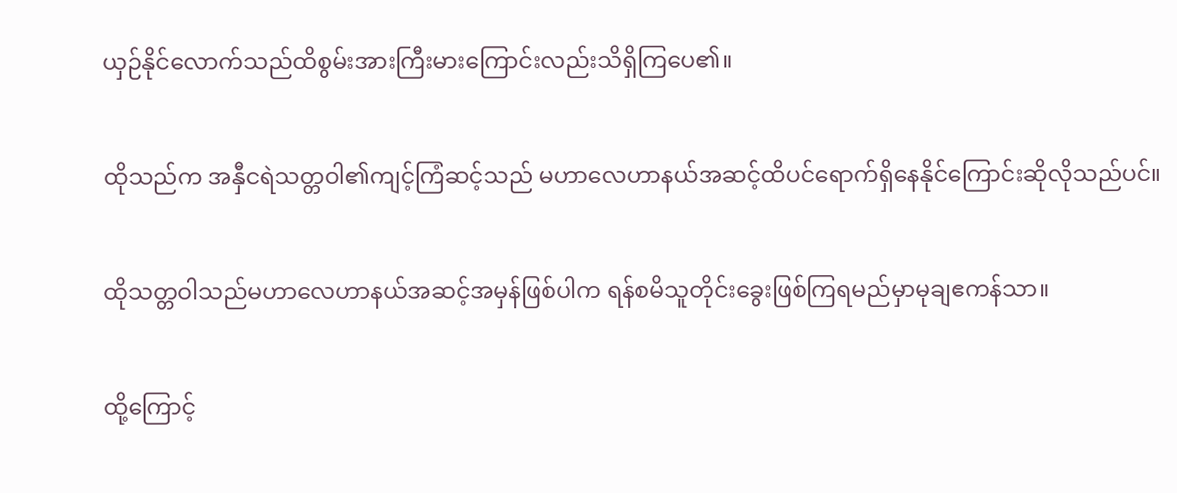ယှဉ်နိုင်လောက်သည်ထိစွမ်းအားကြီးမားကြောင်းလည်းသိရှိကြပေ၏။


ထိုသည်က အနှီငရဲသတ္တဝါ၏ကျင့်ကြံဆင့်သည် မဟာလေဟာနယ်အဆင့်ထိပင်ရောက်ရှိနေနိုင်ကြောင်းဆိုလိုသည်ပင်။


ထိုသတ္တဝါသည်မဟာလေဟာနယ်အဆင့်အမှန်ဖြစ်ပါက ရန်စမိသူတိုင်းခွေးဖြစ်ကြရမည်မှာမုချဧကန်သာ။


ထို့ကြောင့်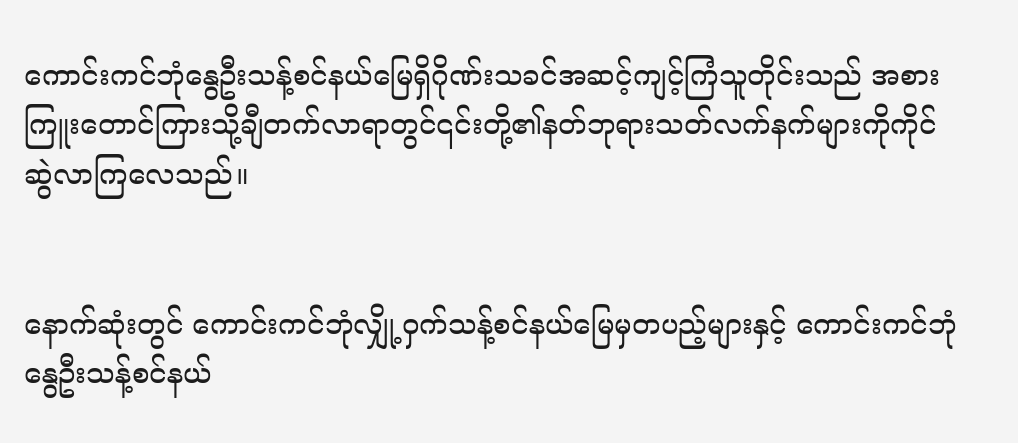ကောင်းကင်ဘုံနွေဦးသန့်စင်နယ်မြေရှိဂိုဏ်းသခင်အဆင့်ကျင့်ကြံသူတိုင်းသည် အစားကြူးတောင်ကြားသို့ချီတက်လာရာတွင်၎င်းတို့၏နတ်ဘုရားသတ်လက်နက်များကိုကိုင်ဆွဲလာကြလေသည်။


နောက်ဆုံးတွင် ကောင်းကင်ဘုံလျှို့ဝှက်သန့်စင်နယ်မြေမှတပည့်များနှင့် ကောင်းကင်ဘုံနွေဦးသန့်စင်နယ်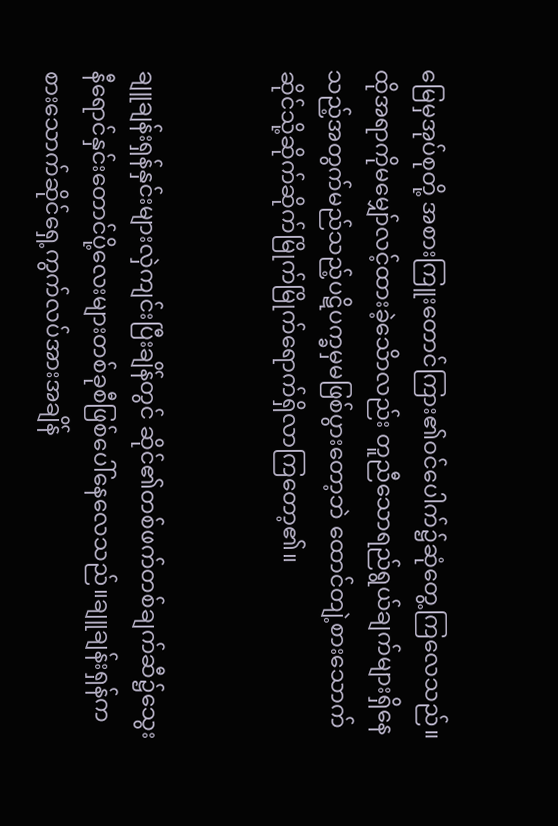မြေမှအုပ်စုတို့ အစားကြူးတောင်ကြား၏ဝင်ပေါက်၌ဆုံတွေ့ကြလေသည်။ထိုအရာကိုမမျှော်လင့်ထားခဲ့သေိာလည်း တူညီသောရည်ရွယ်ချက်များရှိနေသည့်အတွက်မည်သည့်ပဋိပက္ခမှမဖြစ်ပွားတော့ဘဲ ထောင်တျဲ့စားသောက်ဆိုင်သို့ဆိုက်ဆိုက်မြိုက်မြိုက်ရောက်ရှိလာကြတော့၏။


ချူချန်းရှန်နှင်းများလှဲကျင်းပြီးချိန်တွင် ဆိုင်၏တစ်ဖက်တစ်ချက်ဆီ၌သွေးနီရောင်နှင်းတောင်ပို့လေးများတစ်ခုစီဖြစ်ပေါ်နေလေသည်။ချူချန်းရှန်က စားသောက်ဆိုင်ရှေ့ကွက်လပ်အားအချိန်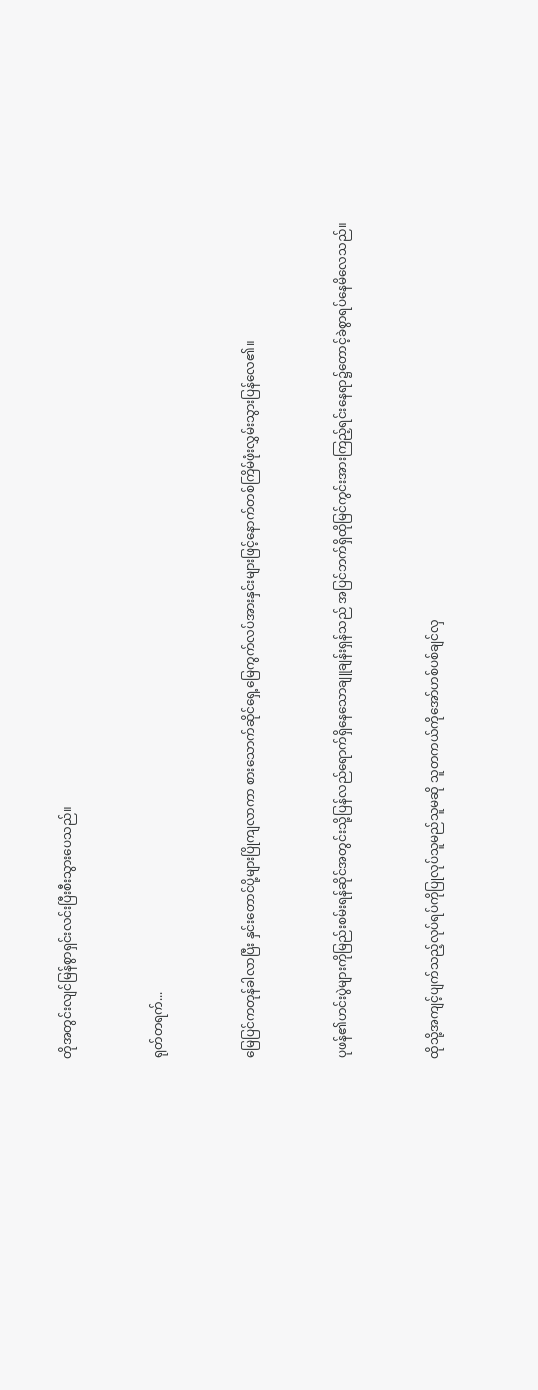တိုအတွင်းလျင်မြန်စွာရှင်းလင်းပြီးစီးသွားပေသည်။


ရုတ်တရက်...


မြေပြင်ကတုန်ခါလာပြီး နှင်းတောင်ပို့များပြိုကျလာကာ စားသောက်ဆိုင်ရှေ့မြေကွက်လပ်အားနှင်းများဖြင့်နောက်တစ်ကြိမ်ဖုံးလွှမ်းသွားပြန်လေ၏။


ပုဖန်၏ဟင်းပွဲများကိုမြည်းစမ်းရန်ဆိုင်အတွင်းသို့ပြန်လည်ရောက်ရှိနေသောချူချန်းရှန်သည် အပြင်ဘက်ရှိထိုမြင်ကွင်းအားကြည့်ရင်းနေရာ၌တောင့်ခဲစွာရပ်နေမိလေသည်။


ထိုသို့အကျင့်ပျက်သည့်လုပ်ရပ်ကိုပြုလုပ်သူမည်သူမဆို သူတကယ်ကိုအော်ဟစ်ပစ်ချင်လှ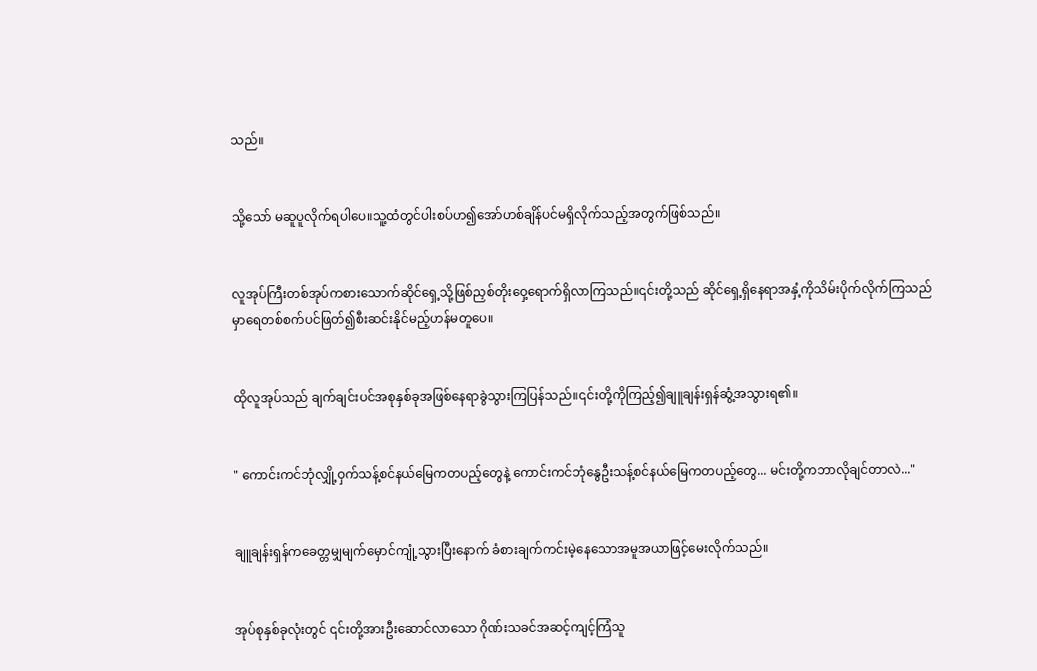သည်။


သို့သော် မဆူပူလိုက်ရပါပေ။သူ့ထံတွင်ပါးစပ်ဟ၍အော်ဟစ်ချိန်ပင်မရှိလိုက်သည့်အတွက်ဖြစ်သည်။


လူအုပ်ကြီးတစ်အုပ်ကစားသောက်ဆိုင်ရှေ့သို့ဖြစ်ညှစ်တိုးဝှေ့ရောက်ရှိလာကြသည်။၎င်းတို့သည် ဆိုင်ရှေ့ရှိနေရာအနှံ့ကိုသိမ်းပိုက်လိုက်ကြသည်မှာရေတစ်စက်ပင်ဖြတ်၍စီးဆင်းနိုင်မည့်ဟန်မတူပေ။


ထိုလူအုပ်သည် ချက်ချင်းပင်အစုနှစ်ခုအဖြစ်နေရာခွဲသွားကြပြန်သည်။၎င်းတို့ကိုကြည့်၍ချူချန်းရှန်ဆွံ့အသွားရ၏။


" ကောင်းကင်ဘုံလျှို့ဝှက်သန့်စင်နယ်မြေကတပည့်တွေနဲ့ ကောင်းကင်ဘုံနွေဦးသန့်စင်နယ်မြေကတပည့်တွေ... မင်းတို့ကဘာလိုချင်တာလဲ..."


ချူချန်းရှန်ကခေတ္တမျှမျက်မှောင်ကျုံ့သွားပြီးနောက် ခံစားချက်ကင်းမဲ့နေသောအမူအယာဖြင့်မေးလိုက်သည်။


အုပ်စုနှစ်ခုလုံးတွင် ၎င်းတို့အားဦးဆောင်လာသော ဂိုဏ်းသခင်အဆင့်ကျင့်ကြံသူ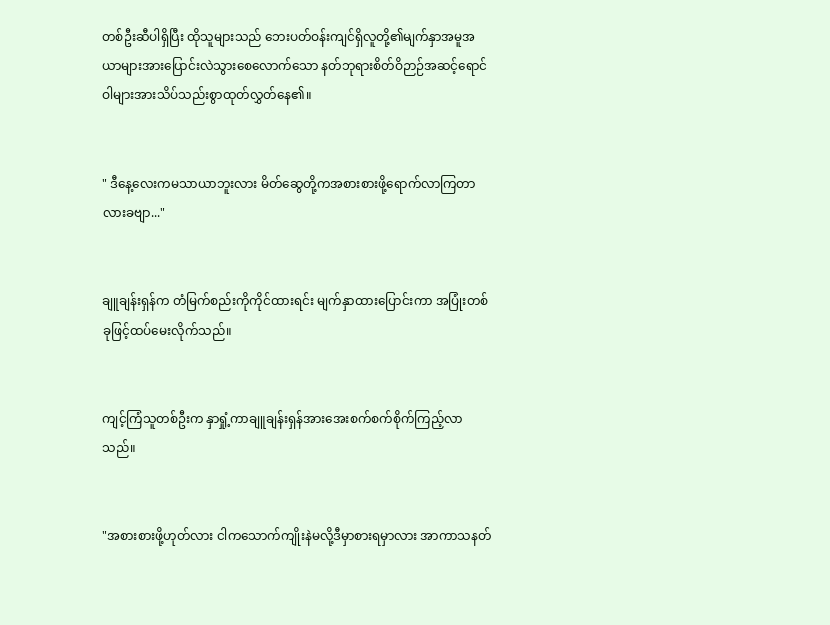တစ်ဦးဆီပါရှိပြီး ထိုသူများသည် ဘေးပတ်ဝန်းကျင်ရှိလူတို့၏မျက်နှာအမူအယာများအားပြောင်းလဲသွားစေလောက်သော နတ်ဘုရားစိတ်ဝိဉာဉ်အဆင့်ရောင်ဝါများအားသိပ်သည်းစွာထုတ်လွှတ်နေ၏။


" ဒီနေ့လေးကမသာယာဘူးလား မိတ်ဆွေတို့ကအစားစားဖို့ရောက်လာကြတာလားခဗျာ..."


ချူချန်းရှန်က တံမြက်စည်းကိုကိုင်ထားရင်း မျက်နှာထားပြောင်းကာ အပြုံးတစ်ခုဖြင့်ထပ်မေးလိုက်သည်။


ကျင့်ကြံသူတစ်ဦးက နှာရှုံ့ကာချူချန်းရှန်အားအေးစက်စက်စိုက်ကြည့်လာသည်။


"အစားစားဖို့ဟုတ်လား ငါကသောက်ကျိုးနဲမလို့ဒီမှာစားရမှာလား အာကာသနတ်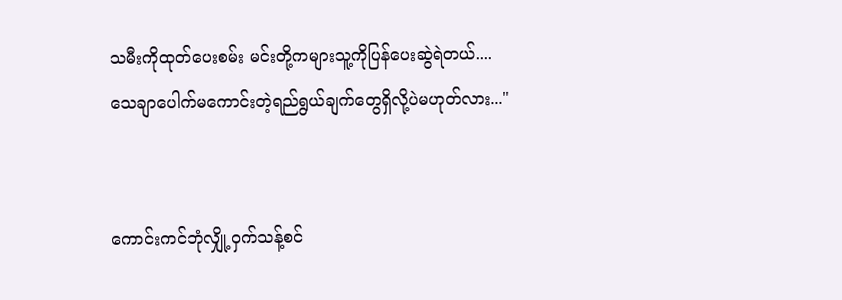သမီးကိုထုတ်ပေးစမ်း မင်းတို့ကများသူ့ကိုပြန်ပေးဆွဲရဲတယ်.... သေချာပေါက်မကောင်းတဲ့ရည်ရွယ်ချက်တွေရှိလို့ပဲမဟုတ်လား..."


ကောင်းကင်ဘုံလျှို့ဝှက်သန့်စင်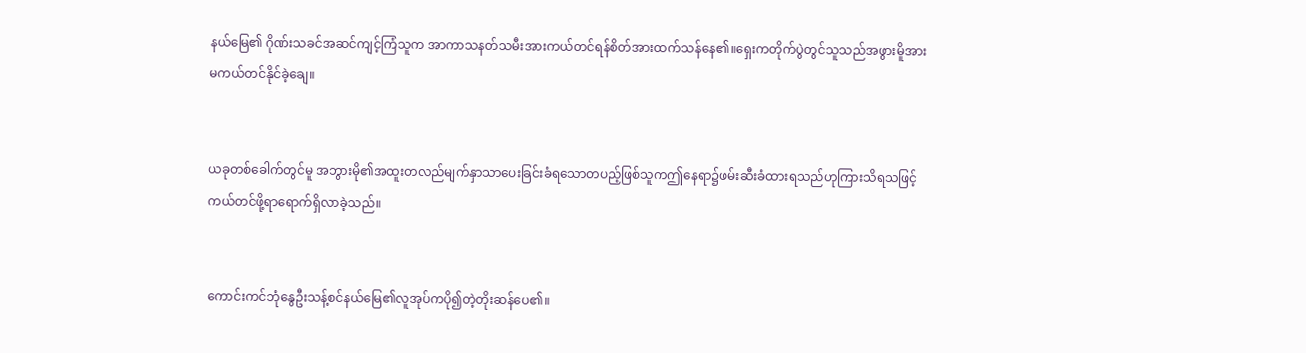နယ်မြေ၏ ဂိုဏ်းသခင်အဆင်ကျင့်ကြံသူက အာကာသနတ်သမီးအားကယ်တင်ရန်စိတ်အားထက်သန်နေ၏။ရှေးကတိုက်ပွဲတွင်သူသည်အဖွားမိူအားမကယ်တင်နိုင်ခဲ့ချေ။


ယခုတစ်ခေါက်တွင်မူ အဘွားမို၏အထူးတလည်မျက်နှာသာပေးခြင်းခံရသောတပည့်ဖြစ်သူကဤနေရာ၌ဖမ်းဆီးခံထားရသည်ဟုကြားသိရသဖြင့် ကယ်တင်ဖို့ရာရောက်ရှိလာခဲ့သည်။


ကောင်းကင်ဘုံနွေဦးသန့်စင်နယ်မြေ၏လူအုပ်ကပို၍တဲ့တိုးဆန်ပေ၏။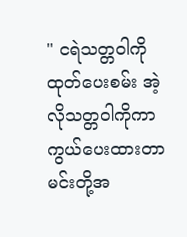" ငရဲသတ္တဝါကိုထုတ်ပေးစမ်း အဲ့လိုသတ္တဝါကိုကာကွယ်ပေးထားတာ မင်းတို့အ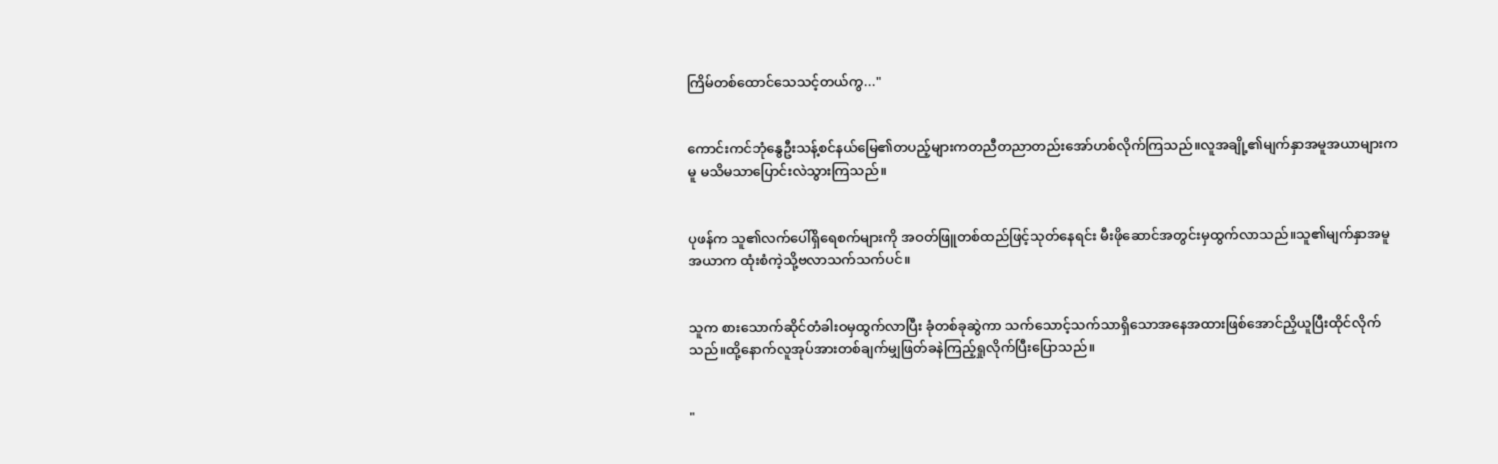ကြိမ်တစ်ထောင်သေသင့်တယ်ကွ..."


ကောင်းကင်ဘုံနွေဦးသန့်စင်နယ်မြေ၏တပည့်များကတညီတညာတည်းအော်ဟစ်လိုက်ကြသည်။လူအချို့၏မျက်နှာအမူအယာများကမူ မသိမသာပြောင်းလဲသွားကြသည်။


ပုဖန်က သူ၏လက်ပေါ်ရှိရေစက်များကို အဝတ်ဖြူတစ်ထည်ဖြင့်သုတ်နေရင်း မီးဖိုဆောင်အတွင်းမှထွက်လာသည်။သူ၏မျက်နှာအမူအယာက ထုံးစံကဲ့သို့ဗလာသက်သက်ပင်။


သူက စားသောက်ဆိုင်တံခါးဝမှထွက်လာပြီး ခုံတစ်ခုဆွဲကာ သက်သောင့်သက်သာရှိသောအနေအထားဖြစ်အောင်ညှိယူပြီးထိုင်လိုက်သည်။ထို့နောက်လူအုပ်အားတစ်ချက်မျှဖြတ်ခနဲကြည့်ရှုလိုက်ပြီးပြောသည်။


"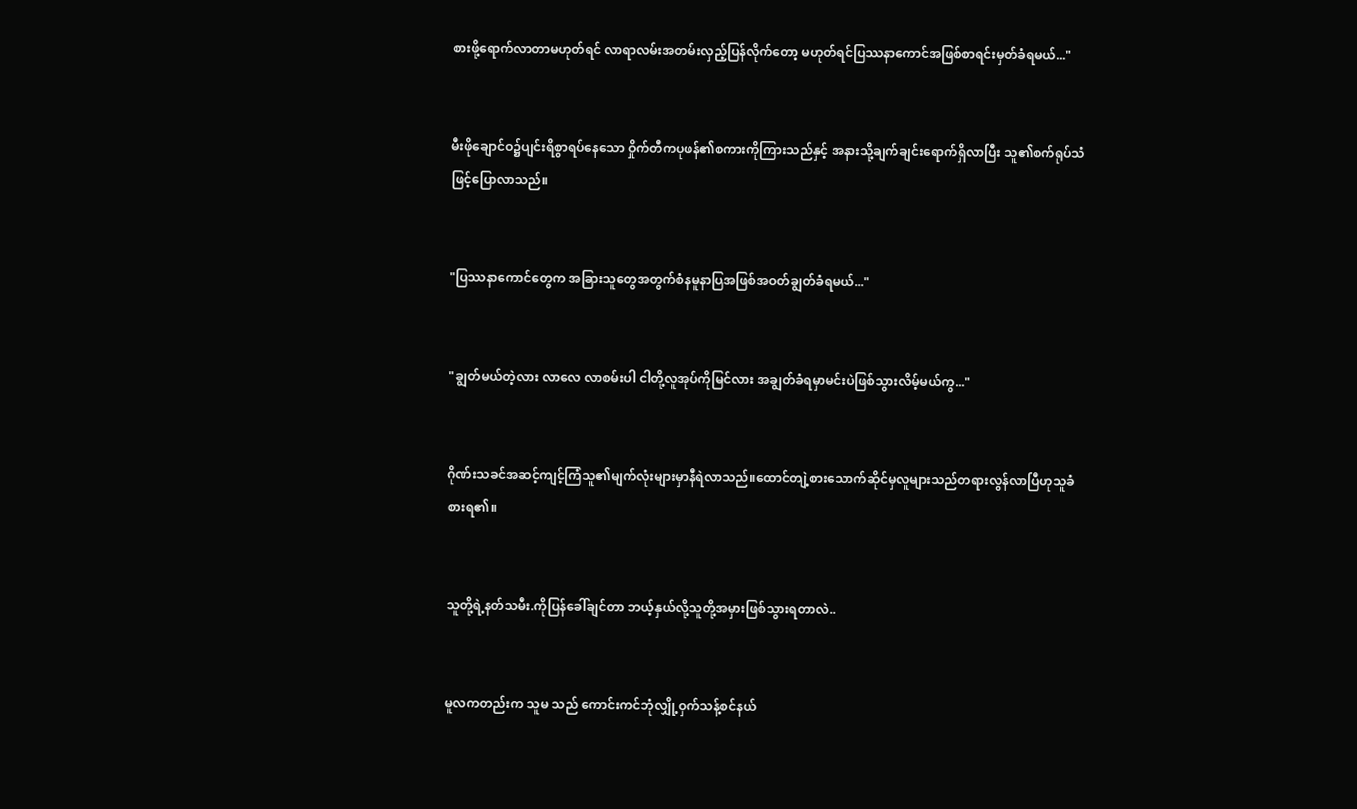စားဖို့ရောက်လာတာမဟုတ်ရင် လာရာလမ်းအတမ်းလှည့်ပြန်လိုက်တော့ မဟုတ်ရင်ပြဿနာကောင်အဖြစ်စာရင်းမှတ်ခံရမယ်..."


မီးဖိုချောင်ဝ၌ပျင်းရိစွာရပ်နေသော ဝှိုက်တီကပုဖန်၏စကားကိုကြားသည်နှင့် အနားသို့ချက်ချင်းရောက်ရှိလာပြီး သူ၏စက်ရုပ်သံဖြင့်ပြောလာသည်။


"ပြဿနာကောင်တွေက အခြားသူတွေအတွက်စံနမူနာပြအဖြစ်အဝတ်ချွတ်ခံရမယ်..."


"ချွတ်မယ်တဲ့လား လာလေ လာစမ်းပါ ငါတို့လူအုပ်ကိုမြင်လား အချွတ်ခံရမှာမင်းပဲဖြစ်သွားလိမ့်မယ်ကွ..."


ဂိုဏ်းသခင်အဆင့်ကျင့်ကြံသူ၏မျက်လုံးများမှာနီရဲလာသည်။ထောင်တျဲ့စားသောက်ဆိုင်မှလူများသည်တရားလွန်လာပြီဟုသူခံစားရ၏။


သူတို့ရဲ့နတ်သမီး.ကိုပြန်ခေါ်ချင်တာ ဘယ့်နှယ်လို့သူတို့အမှားဖြစ်သွားရတာလဲ..


မူလကတည်းက သူမ သည် ကောင်းကင်ဘုံလျှို့ဝှက်သန့်စင်နယ်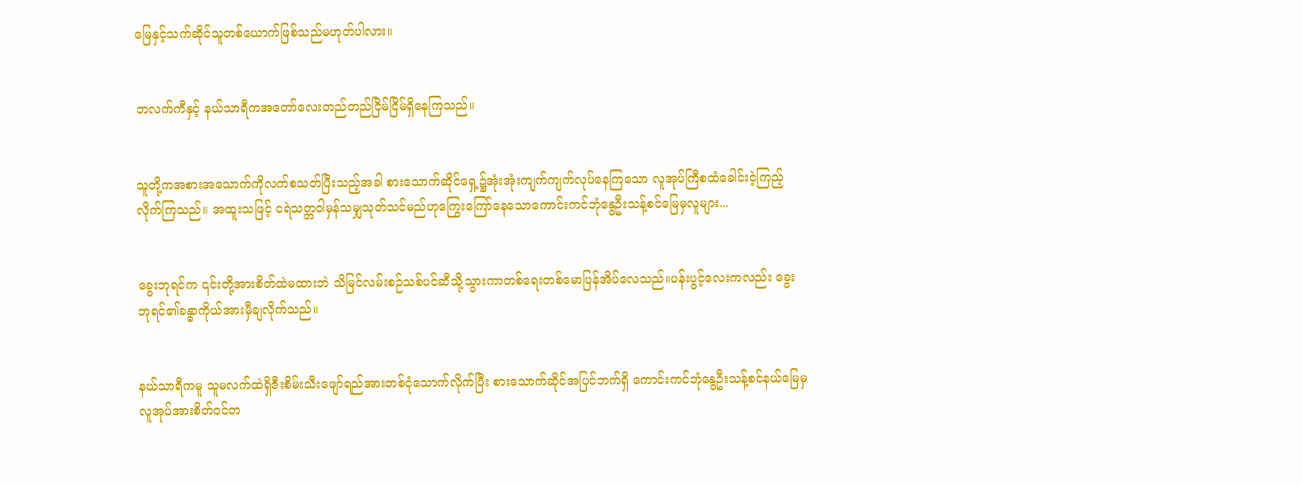မြေနှင့်သက်ဆိုင်သူတစ်ယောက်ဖြစ်သည်မဟုတ်ပါလား။


ဘလက်ကီနှင့် နယ်သာရီကအတော်လေးတည်တည်ငြိမ်ငြိမ်ရှိနေကြသည်။


သူတို့ကအစားအသောက်ကိုလက်စသတ်ပြီးသည့်အခါ စားသောက်ဆိုင်ရှေ့၌အုံးအုံးကျက်ကျက်လုပ်နေကြသော လူအုပ်ကြီစထံခေါင်းငဲ့ကြည့်လိုက်ကြသည်။ အထူးသဖြင့် ငရဲသတ္တဝါမှန်သမျှသုတ်သင်မည်ဟုကြွေးကြော်နေသောကောင်းကင်ဘုံနွေဦးသန့်စင်မြေမှလူများ...


ခွေးဘုရင်က ၎င်းတို့အားစိတ်ထဲမထားဘဲ သိမြင်လမ်းစဉ်သစ်ပင်ဆီသို့သွားကာတစ်ရေးတစ်မောပြန်အိပ်လေသည်။ပန်းပွင့်လေးကလည်း ခွေးဘုရင်၏ခန္ဓာကိုယ်အားမှီချလိုက်သည်။


နယ်သာရီကမူ သူမလက်ထဲရှိဇီးစိမ်းသီးဖျော်ရည်အားတစ်ငုံသောက်လိုက်ပြီး စားသောက်ဆိုင်အပြင်ဘက်ရှိ ကောင်းကင်ဘုံနွေဦးသန့်စင်နယ်မြေမှလူအုပ်အားစိတ်ဝင်တ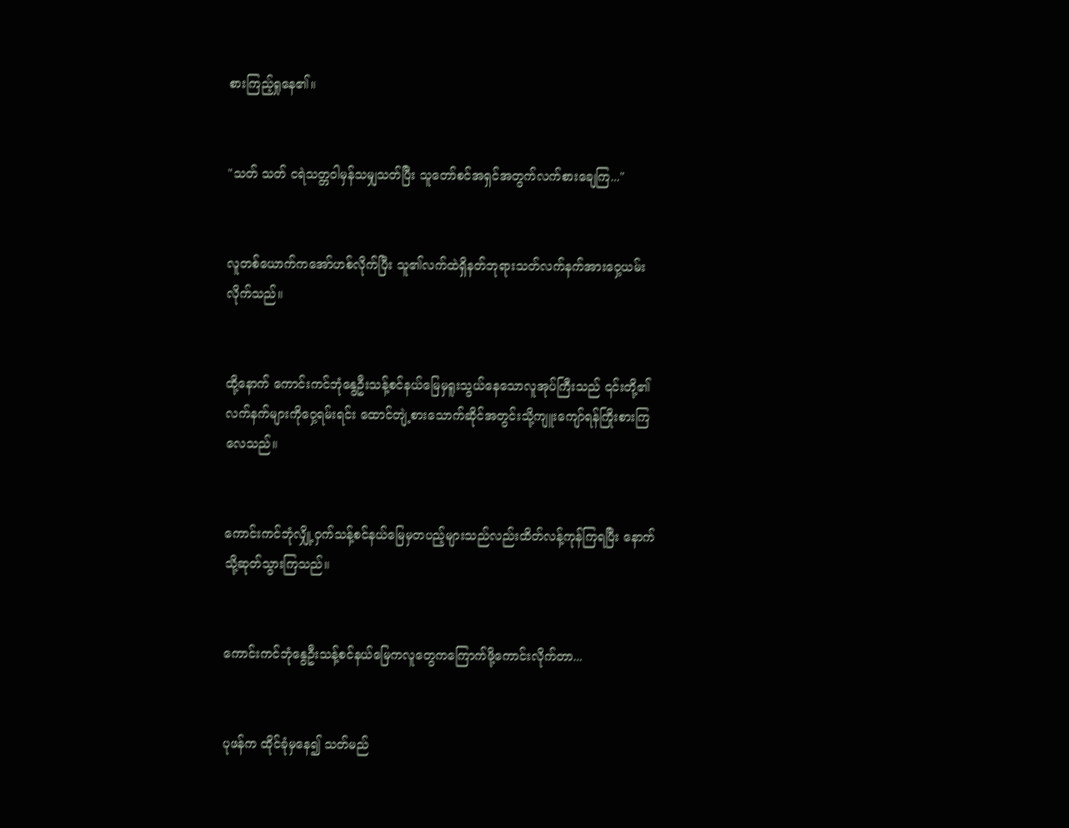စားကြည့်ရှုနေ၏။


"သတ် သတ် ငရဲသတ္တဝါမှန်သမျှသတ်ပြီး သူတော်စင်အရှင်အတွက်လက်စားချေကြ..."


လူတစ်ယောက်ကအော်ဟစ်လိုက်ပြီး သူ၏လက်ထဲရှိနတ်ဘုရားသတ်လက်နက်အားဝှေ့ယမ်းလိုက်သည်။


ထို့နောက် ကောင်းကင်ဘုံနွေဦးသန့်စင်နယ်မြေမှရူးသွယ်နေသောလူအုပ်ကြီးသည် ၎င်းတို့၏လက်နက်များကိုဝှေ့ရမ်းရင်း ထောင်တျဲ့စားသောက်ဆိုင်အတွင်းသို့ကျူးကျော်ရန်ကြိုးစားကြလေသည်။


ကောင်းကင်ဘုံလျှို့ဝှက်သန့်စင်နယ်မြေမှတပည့်များသည်လည်းထိတ်လန့်ကုန်ကြရပြီး နောက်သို့ဆုတ်သွားကြသည်။


ကောင်းကင်ဘုံနွေဦးသန့်စင်နယ်မြေကလူတွေကကြောက်ဖို့ကောင်းလိုက်တာ...


ပုဖန်က ထိုင်ခုံမှနေ၍ သတ်မည်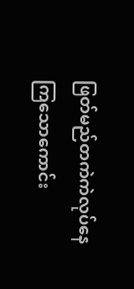ဖြတ်မည်တကဲကဲလုပ်နေကြသောကောင်း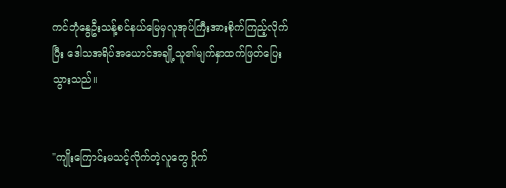ကင်ဘုံနွေဦးသန့်စင်နယ်မြေမှလူအုပ်ကြီးအားစိုက်ကြည့်လိုက်ပြီး ဒေါသအရိပ်အယောင်အချို့သူ၏မျက်နှာထက်ဖြတ်ပြေးသွားသည်။


"ကျိုးကြောင်းမသင့်လိုက်တဲ့လူတွေ ဝှိုက်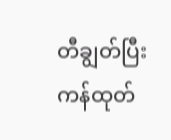တီချွတ်ပြီးကန်ထုတ်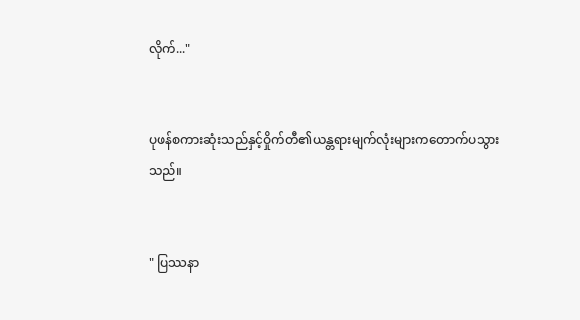လိုက်..."


ပုဖန်စကားဆုံးသည်နှင့်ဝှိုက်တီ၏ယန္တရားမျက်လုံးများကတောက်ပသွားသည်။


" ပြဿနာ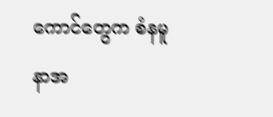ကောင်တွေက စံနမူနာအ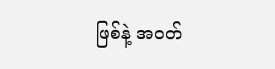ဖြစ်နဲ့ အဝတ်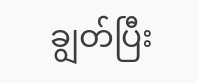ချွတ်ပြီး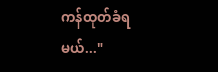ကန်ထုတ်ခံရမယ်..."